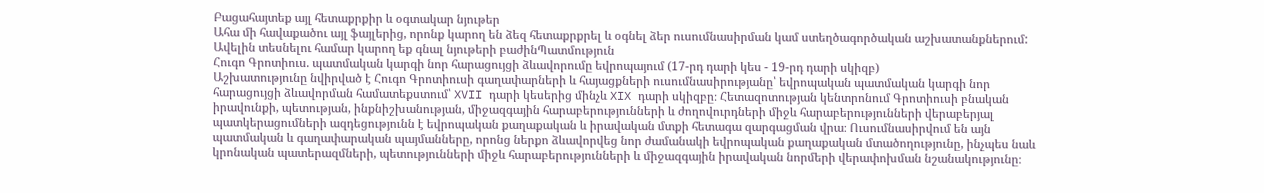Բացահայտեք այլ հետաքրքիր և օգտակար նյութեր
Ահա մի հավաքածու այլ ֆայլերից, որոնք կարող են ձեզ հետաքրքրել և օգնել ձեր ուսումնասիրման կամ ստեղծագործական աշխատանքներում: Ավելին տեսնելու համար կարող եք գնալ նյութերի բաժինՊատմություն
Հուգո Գրոտիուս. պատմական կարգի նոր հարացույցի ձևավորումը եվրոպայում (17-րդ դարի կես - 19-րդ դարի սկիզբ)
Աշխատությունը նվիրված է Հուգո Գրոտիուսի գաղափարների և հայացքների ուսումնասիրությանը՝ եվրոպական պատմական կարգի նոր հարացույցի ձևավորման համատեքստում՝ XVII դարի կեսերից մինչև XIX դարի սկիզբը։ Հետազոտության կենտրոնում Գրոտիուսի բնական իրավունքի, պետության, ինքնիշխանության, միջազգային հարաբերությունների և ժողովուրդների միջև հարաբերությունների վերաբերյալ պատկերացումների ազդեցությունն է եվրոպական քաղաքական և իրավական մտքի հետագա զարգացման վրա։ Ուսումնասիրվում են այն պատմական և գաղափարական պայմանները, որոնց ներքո ձևավորվեց նոր ժամանակի եվրոպական քաղաքական մտածողությունը, ինչպես նաև կրոնական պատերազմների, պետությունների միջև հարաբերությունների և միջազգային իրավական նորմերի վերափոխման նշանակությունը։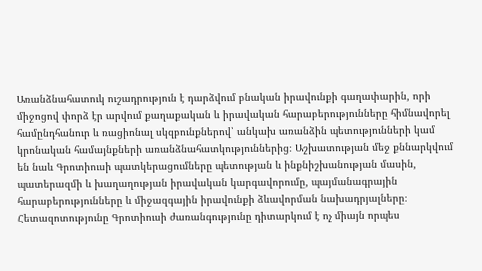Առանձնահատուկ ուշադրություն է դարձվում բնական իրավունքի գաղափարին, որի միջոցով փորձ էր արվում քաղաքական և իրավական հարաբերությունները հիմնավորել համընդհանուր և ռացիոնալ սկզբունքներով՝ անկախ առանձին պետությունների կամ կրոնական համայնքների առանձնահատկություններից։ Աշխատության մեջ քննարկվում են նաև Գրոտիուսի պատկերացումները պետության և ինքնիշխանության մասին, պատերազմի և խաղաղության իրավական կարգավորումը, պայմանագրային հարաբերությունները և միջազգային իրավունքի ձևավորման նախադրյալները։ Հետազոտությունը Գրոտիուսի ժառանգությունը դիտարկում է ոչ միայն որպես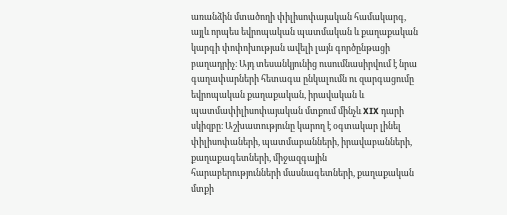առանձին մտածողի փիլիսոփայական համակարգ, այլև որպես եվրոպական պատմական և քաղաքական կարգի փոփոխության ավելի լայն գործընթացի բաղադրիչ։ Այդ տեսանկյունից ուսումնասիրվում է նրա գաղափարների հետագա ընկալումն ու զարգացումը եվրոպական քաղաքական, իրավական և պատմափիլիսոփայական մտքում մինչև XIX դարի սկիզբը։ Աշխատությունը կարող է օգտակար լինել փիլիսոփաների, պատմաբանների, իրավաբանների, քաղաքագետների, միջազգային հարաբերությունների մասնագետների, քաղաքական մտքի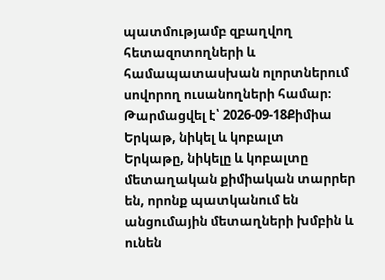պատմությամբ զբաղվող հետազոտողների և համապատասխան ոլորտներում սովորող ուսանողների համար։
Թարմացվել է՝ 2026-09-18Քիմիա
Երկաթ, նիկել և կոբալտ
Երկաթը, նիկելը և կոբալտը մետաղական քիմիական տարրեր են, որոնք պատկանում են անցումային մետաղների խմբին և ունեն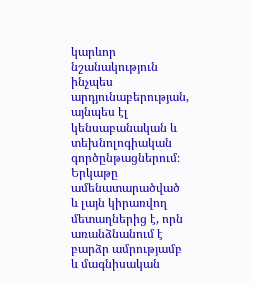կարևոր նշանակություն ինչպես արդյունաբերության, այնպես էլ կենսաբանական և տեխնոլոգիական գործընթացներում։ Երկաթը ամենատարածված և լայն կիրառվող մետաղներից է, որն առանձնանում է բարձր ամրությամբ և մագնիսական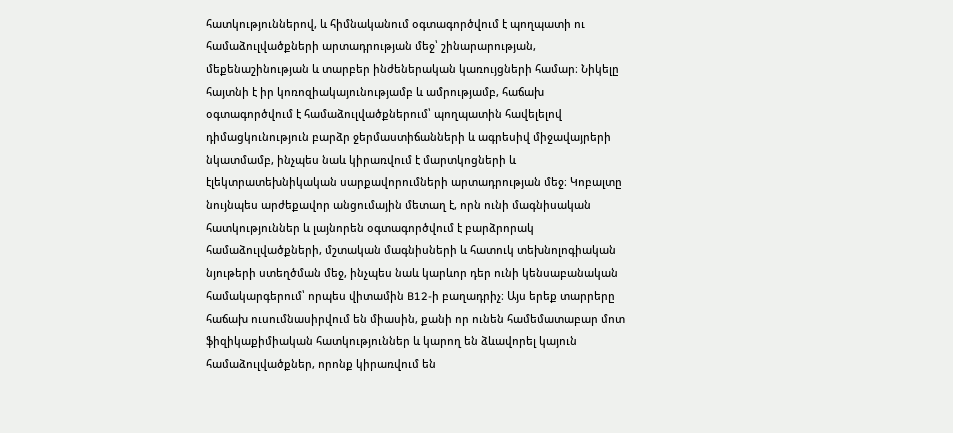հատկություններով, և հիմնականում օգտագործվում է պողպատի ու համաձուլվածքների արտադրության մեջ՝ շինարարության, մեքենաշինության և տարբեր ինժեներական կառույցների համար։ Նիկելը հայտնի է իր կոռոզիակայունությամբ և ամրությամբ, հաճախ օգտագործվում է համաձուլվածքներում՝ պողպատին հավելելով դիմացկունություն բարձր ջերմաստիճանների և ագրեսիվ միջավայրերի նկատմամբ, ինչպես նաև կիրառվում է մարտկոցների և էլեկտրատեխնիկական սարքավորումների արտադրության մեջ։ Կոբալտը նույնպես արժեքավոր անցումային մետաղ է, որն ունի մագնիսական հատկություններ և լայնորեն օգտագործվում է բարձրորակ համաձուլվածքների, մշտական մագնիսների և հատուկ տեխնոլոգիական նյութերի ստեղծման մեջ, ինչպես նաև կարևոր դեր ունի կենսաբանական համակարգերում՝ որպես վիտամին B12-ի բաղադրիչ։ Այս երեք տարրերը հաճախ ուսումնասիրվում են միասին, քանի որ ունեն համեմատաբար մոտ ֆիզիկաքիմիական հատկություններ և կարող են ձևավորել կայուն համաձուլվածքներ, որոնք կիրառվում են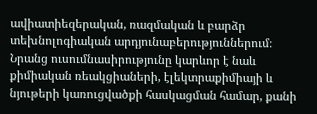ավիատիեզերական, ռազմական և բարձր տեխնոլոգիական արդյունաբերություններում։ Նրանց ուսումնասիրությունը կարևոր է նաև քիմիական ռեակցիաների, էլեկտրաքիմիայի և նյութերի կառուցվածքի հասկացման համար, քանի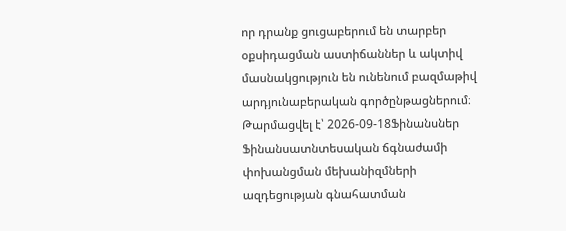որ դրանք ցուցաբերում են տարբեր օքսիդացման աստիճաններ և ակտիվ մասնակցություն են ունենում բազմաթիվ արդյունաբերական գործընթացներում։
Թարմացվել է՝ 2026-09-18Ֆինանսներ
Ֆինանսատնտեսական ճգնաժամի փոխանցման մեխանիզմների ազդեցության գնահատման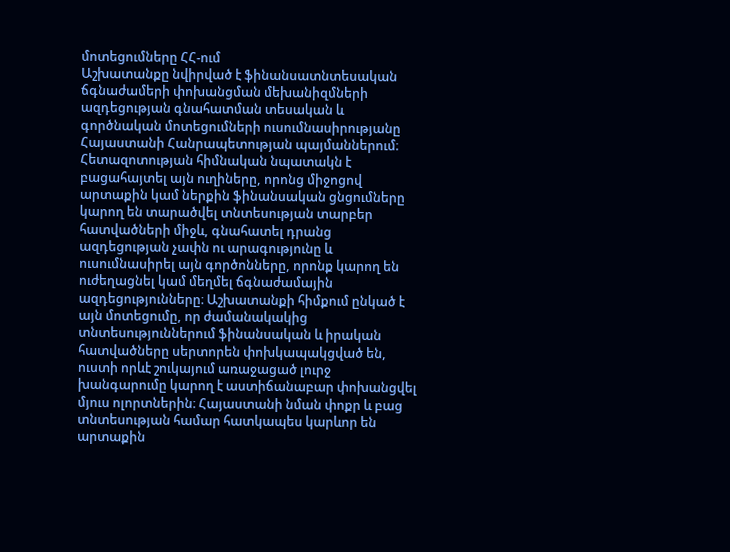մոտեցումները ՀՀ-ում
Աշխատանքը նվիրված է ֆինանսատնտեսական ճգնաժամերի փոխանցման մեխանիզմների ազդեցության գնահատման տեսական և գործնական մոտեցումների ուսումնասիրությանը Հայաստանի Հանրապետության պայմաններում։ Հետազոտության հիմնական նպատակն է բացահայտել այն ուղիները, որոնց միջոցով արտաքին կամ ներքին ֆինանսական ցնցումները կարող են տարածվել տնտեսության տարբեր հատվածների միջև, գնահատել դրանց ազդեցության չափն ու արագությունը և ուսումնասիրել այն գործոնները, որոնք կարող են ուժեղացնել կամ մեղմել ճգնաժամային ազդեցությունները։ Աշխատանքի հիմքում ընկած է այն մոտեցումը, որ ժամանակակից տնտեսություններում ֆինանսական և իրական հատվածները սերտորեն փոխկապակցված են, ուստի որևէ շուկայում առաջացած լուրջ խանգարումը կարող է աստիճանաբար փոխանցվել մյուս ոլորտներին։ Հայաստանի նման փոքր և բաց տնտեսության համար հատկապես կարևոր են արտաքին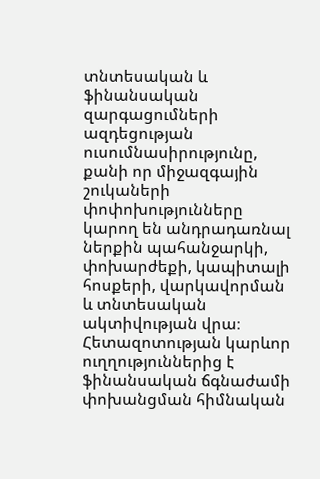տնտեսական և ֆինանսական զարգացումների ազդեցության ուսումնասիրությունը, քանի որ միջազգային շուկաների փոփոխությունները կարող են անդրադառնալ ներքին պահանջարկի, փոխարժեքի, կապիտալի հոսքերի, վարկավորման և տնտեսական ակտիվության վրա։ Հետազոտության կարևոր ուղղություններից է ֆինանսական ճգնաժամի փոխանցման հիմնական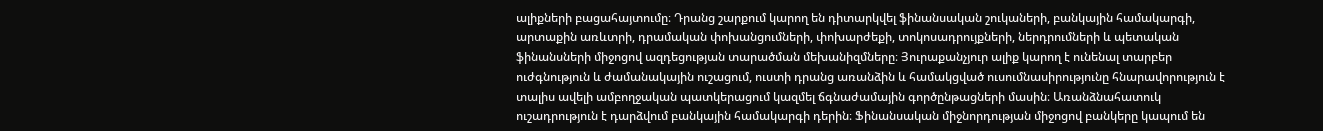ալիքների բացահայտումը։ Դրանց շարքում կարող են դիտարկվել ֆինանսական շուկաների, բանկային համակարգի, արտաքին առևտրի, դրամական փոխանցումների, փոխարժեքի, տոկոսադրույքների, ներդրումների և պետական ֆինանսների միջոցով ազդեցության տարածման մեխանիզմները։ Յուրաքանչյուր ալիք կարող է ունենալ տարբեր ուժգնություն և ժամանակային ուշացում, ուստի դրանց առանձին և համակցված ուսումնասիրությունը հնարավորություն է տալիս ավելի ամբողջական պատկերացում կազմել ճգնաժամային գործընթացների մասին։ Առանձնահատուկ ուշադրություն է դարձվում բանկային համակարգի դերին։ Ֆինանսական միջնորդության միջոցով բանկերը կապում են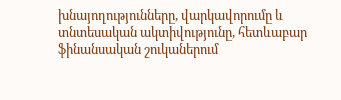խնայողությունները, վարկավորումը և տնտեսական ակտիվությունը, հետևաբար ֆինանսական շուկաներում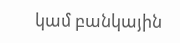կամ բանկային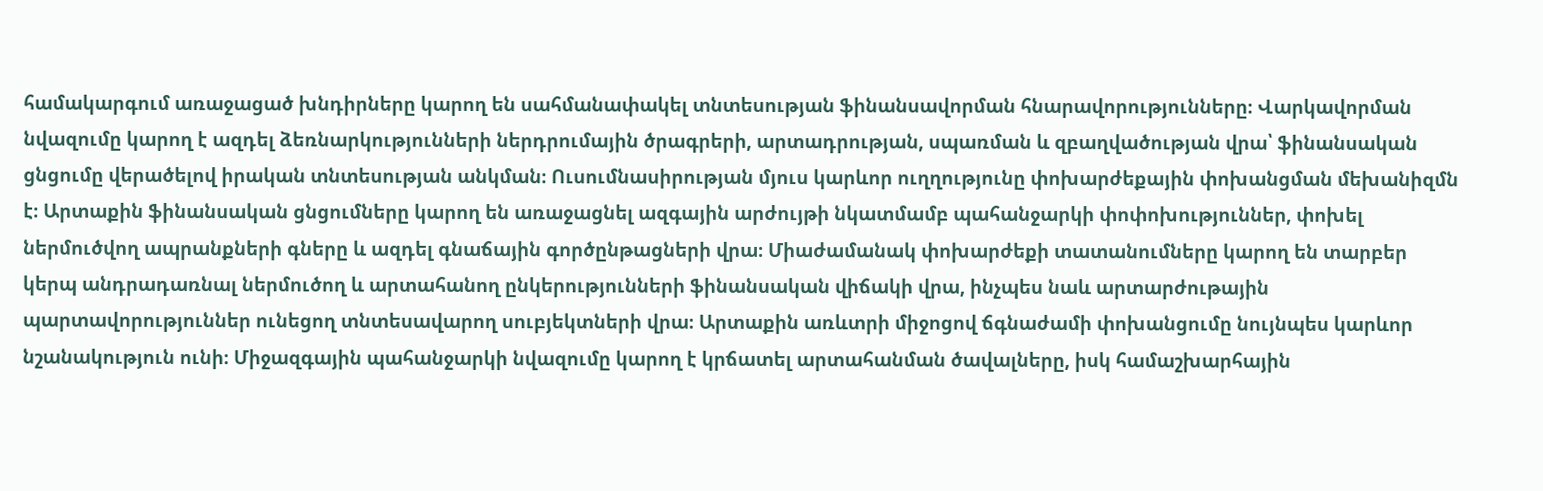համակարգում առաջացած խնդիրները կարող են սահմանափակել տնտեսության ֆինանսավորման հնարավորությունները։ Վարկավորման նվազումը կարող է ազդել ձեռնարկությունների ներդրումային ծրագրերի, արտադրության, սպառման և զբաղվածության վրա՝ ֆինանսական ցնցումը վերածելով իրական տնտեսության անկման։ Ուսումնասիրության մյուս կարևոր ուղղությունը փոխարժեքային փոխանցման մեխանիզմն է։ Արտաքին ֆինանսական ցնցումները կարող են առաջացնել ազգային արժույթի նկատմամբ պահանջարկի փոփոխություններ, փոխել ներմուծվող ապրանքների գները և ազդել գնաճային գործընթացների վրա։ Միաժամանակ փոխարժեքի տատանումները կարող են տարբեր կերպ անդրադառնալ ներմուծող և արտահանող ընկերությունների ֆինանսական վիճակի վրա, ինչպես նաև արտարժութային պարտավորություններ ունեցող տնտեսավարող սուբյեկտների վրա։ Արտաքին առևտրի միջոցով ճգնաժամի փոխանցումը նույնպես կարևոր նշանակություն ունի։ Միջազգային պահանջարկի նվազումը կարող է կրճատել արտահանման ծավալները, իսկ համաշխարհային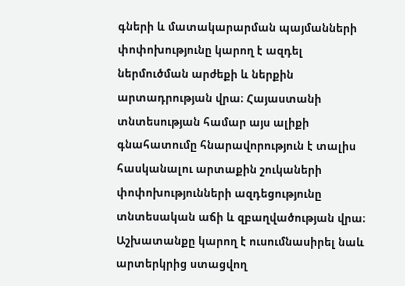գների և մատակարարման պայմանների փոփոխությունը կարող է ազդել ներմուծման արժեքի և ներքին արտադրության վրա։ Հայաստանի տնտեսության համար այս ալիքի գնահատումը հնարավորություն է տալիս հասկանալու արտաքին շուկաների փոփոխությունների ազդեցությունը տնտեսական աճի և զբաղվածության վրա։ Աշխատանքը կարող է ուսումնասիրել նաև արտերկրից ստացվող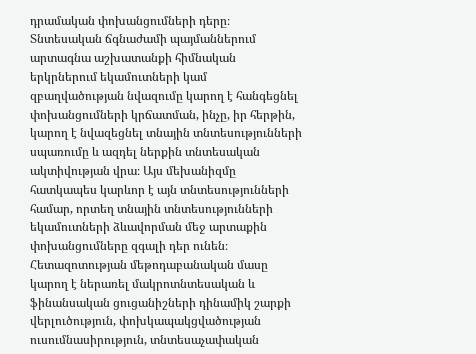դրամական փոխանցումների դերը։ Տնտեսական ճգնաժամի պայմաններում արտագնա աշխատանքի հիմնական երկրներում եկամուտների կամ զբաղվածության նվազումը կարող է հանգեցնել փոխանցումների կրճատման, ինչը, իր հերթին, կարող է նվազեցնել տնային տնտեսությունների սպառումը և ազդել ներքին տնտեսական ակտիվության վրա։ Այս մեխանիզմը հատկապես կարևոր է այն տնտեսությունների համար, որտեղ տնային տնտեսությունների եկամուտների ձևավորման մեջ արտաքին փոխանցումները զգալի դեր ունեն։ Հետազոտության մեթոդաբանական մասը կարող է ներառել մակրոտնտեսական և ֆինանսական ցուցանիշների դինամիկ շարքի վերլուծություն, փոխկապակցվածության ուսումնասիրություն, տնտեսաչափական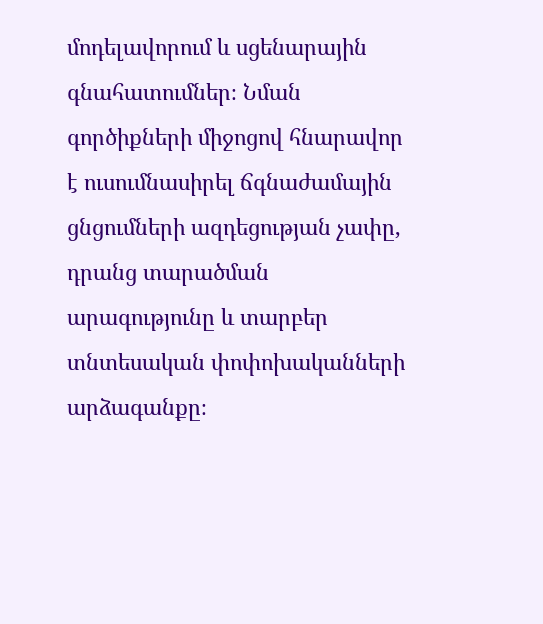մոդելավորում և սցենարային գնահատումներ։ Նման գործիքների միջոցով հնարավոր է ուսումնասիրել ճգնաժամային ցնցումների ազդեցության չափը, դրանց տարածման արագությունը և տարբեր տնտեսական փոփոխականների արձագանքը։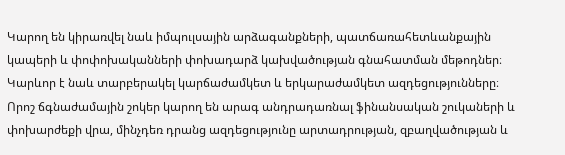Կարող են կիրառվել նաև իմպուլսային արձագանքների, պատճառահետևանքային կապերի և փոփոխականների փոխադարձ կախվածության գնահատման մեթոդներ։ Կարևոր է նաև տարբերակել կարճաժամկետ և երկարաժամկետ ազդեցությունները։ Որոշ ճգնաժամային շոկեր կարող են արագ անդրադառնալ ֆինանսական շուկաների և փոխարժեքի վրա, մինչդեռ դրանց ազդեցությունը արտադրության, զբաղվածության և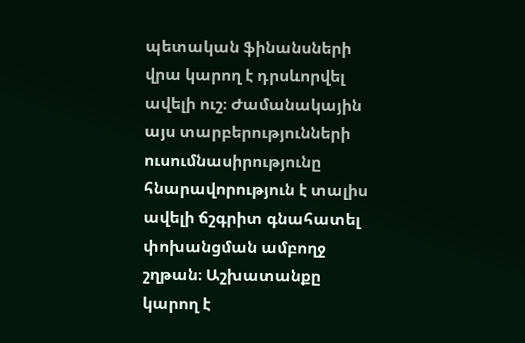պետական ֆինանսների վրա կարող է դրսևորվել ավելի ուշ։ Ժամանակային այս տարբերությունների ուսումնասիրությունը հնարավորություն է տալիս ավելի ճշգրիտ գնահատել փոխանցման ամբողջ շղթան։ Աշխատանքը կարող է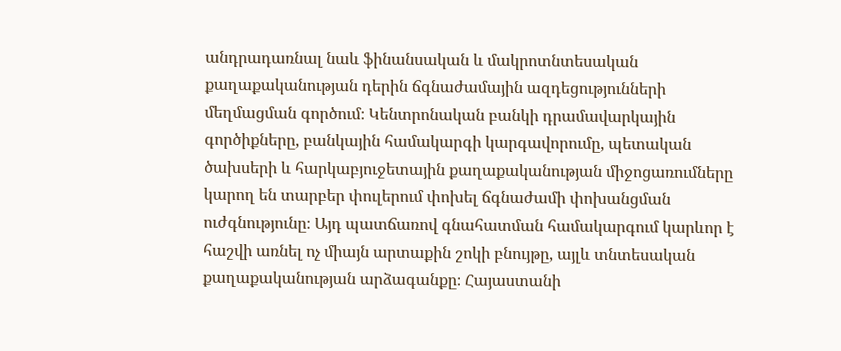անդրադառնալ նաև ֆինանսական և մակրոտնտեսական քաղաքականության դերին ճգնաժամային ազդեցությունների մեղմացման գործում։ Կենտրոնական բանկի դրամավարկային գործիքները, բանկային համակարգի կարգավորումը, պետական ծախսերի և հարկաբյուջետային քաղաքականության միջոցառումները կարող են տարբեր փուլերում փոխել ճգնաժամի փոխանցման ուժգնությունը։ Այդ պատճառով գնահատման համակարգում կարևոր է հաշվի առնել ոչ միայն արտաքին շոկի բնույթը, այլև տնտեսական քաղաքականության արձագանքը։ Հայաստանի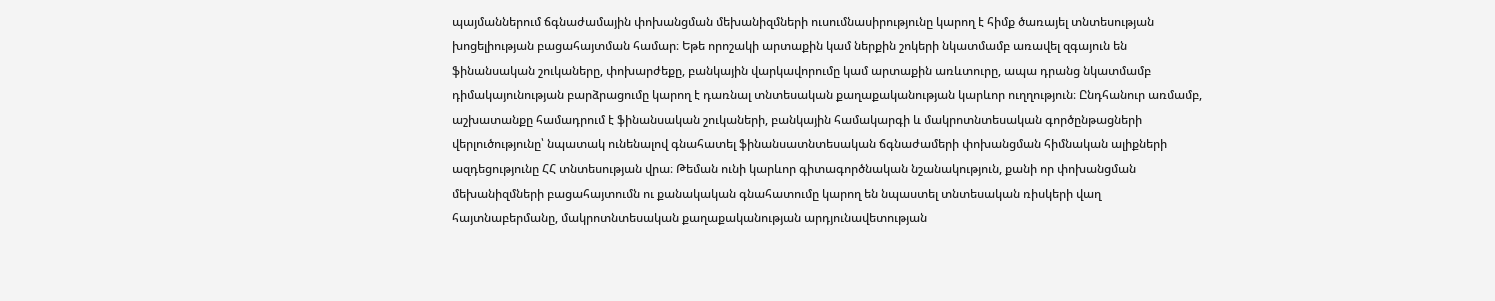պայմաններում ճգնաժամային փոխանցման մեխանիզմների ուսումնասիրությունը կարող է հիմք ծառայել տնտեսության խոցելիության բացահայտման համար։ Եթե որոշակի արտաքին կամ ներքին շոկերի նկատմամբ առավել զգայուն են ֆինանսական շուկաները, փոխարժեքը, բանկային վարկավորումը կամ արտաքին առևտուրը, ապա դրանց նկատմամբ դիմակայունության բարձրացումը կարող է դառնալ տնտեսական քաղաքականության կարևոր ուղղություն։ Ընդհանուր առմամբ, աշխատանքը համադրում է ֆինանսական շուկաների, բանկային համակարգի և մակրոտնտեսական գործընթացների վերլուծությունը՝ նպատակ ունենալով գնահատել ֆինանսատնտեսական ճգնաժամերի փոխանցման հիմնական ալիքների ազդեցությունը ՀՀ տնտեսության վրա։ Թեման ունի կարևոր գիտագործնական նշանակություն, քանի որ փոխանցման մեխանիզմների բացահայտումն ու քանակական գնահատումը կարող են նպաստել տնտեսական ռիսկերի վաղ հայտնաբերմանը, մակրոտնտեսական քաղաքականության արդյունավետության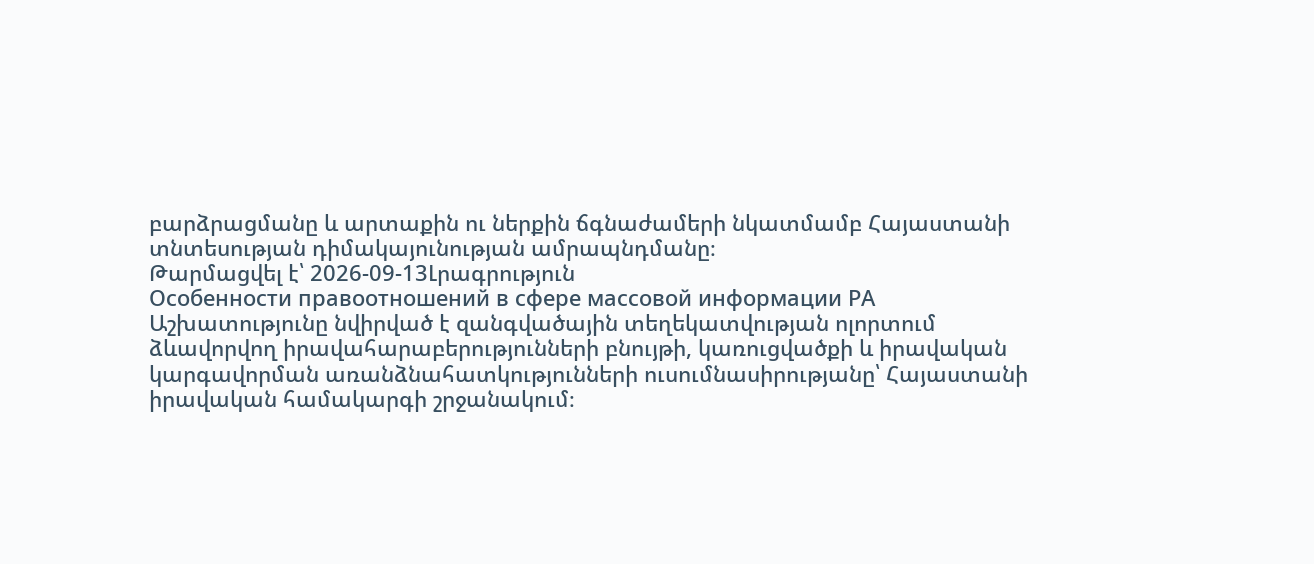բարձրացմանը և արտաքին ու ներքին ճգնաժամերի նկատմամբ Հայաստանի տնտեսության դիմակայունության ամրապնդմանը։
Թարմացվել է՝ 2026-09-13Լրագրություն
Особенности правоотношений в сфере массовой информации РА
Աշխատությունը նվիրված է զանգվածային տեղեկատվության ոլորտում ձևավորվող իրավահարաբերությունների բնույթի, կառուցվածքի և իրավական կարգավորման առանձնահատկությունների ուսումնասիրությանը՝ Հայաստանի իրավական համակարգի շրջանակում։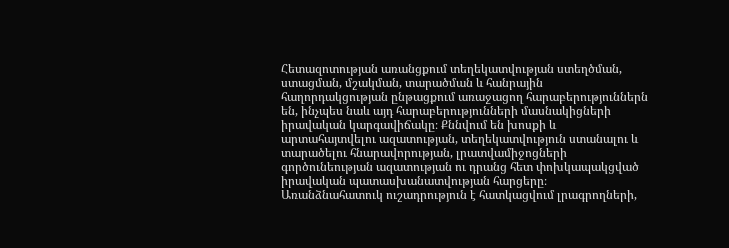Հետազոտության առանցքում տեղեկատվության ստեղծման, ստացման, մշակման, տարածման և հանրային հաղորդակցության ընթացքում առաջացող հարաբերություններն են, ինչպես նաև այդ հարաբերությունների մասնակիցների իրավական կարգավիճակը։ Քննվում են խոսքի և արտահայտվելու ազատության, տեղեկատվություն ստանալու և տարածելու հնարավորության, լրատվամիջոցների գործունեության ազատության ու դրանց հետ փոխկապակցված իրավական պատասխանատվության հարցերը։ Առանձնահատուկ ուշադրություն է հատկացվում լրագրողների,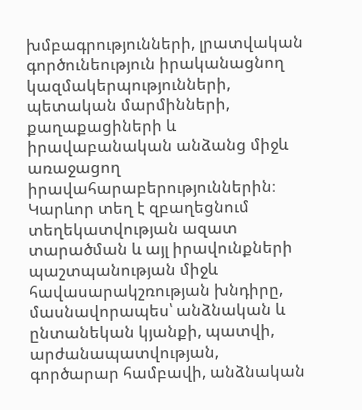խմբագրությունների, լրատվական գործունեություն իրականացնող կազմակերպությունների, պետական մարմինների, քաղաքացիների և իրավաբանական անձանց միջև առաջացող իրավահարաբերություններին։ Կարևոր տեղ է զբաղեցնում տեղեկատվության ազատ տարածման և այլ իրավունքների պաշտպանության միջև հավասարակշռության խնդիրը, մասնավորապես՝ անձնական և ընտանեկան կյանքի, պատվի, արժանապատվության, գործարար համբավի, անձնական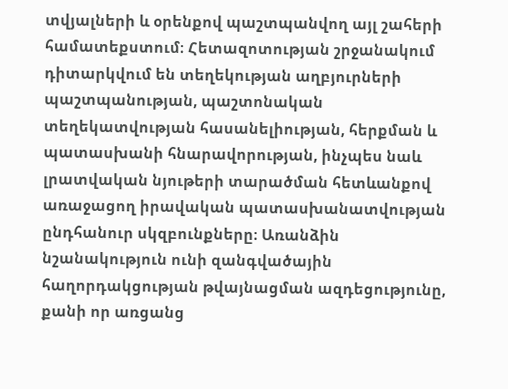տվյալների և օրենքով պաշտպանվող այլ շահերի համատեքստում։ Հետազոտության շրջանակում դիտարկվում են տեղեկության աղբյուրների պաշտպանության, պաշտոնական տեղեկատվության հասանելիության, հերքման և պատասխանի հնարավորության, ինչպես նաև լրատվական նյութերի տարածման հետևանքով առաջացող իրավական պատասխանատվության ընդհանուր սկզբունքները։ Առանձին նշանակություն ունի զանգվածային հաղորդակցության թվայնացման ազդեցությունը, քանի որ առցանց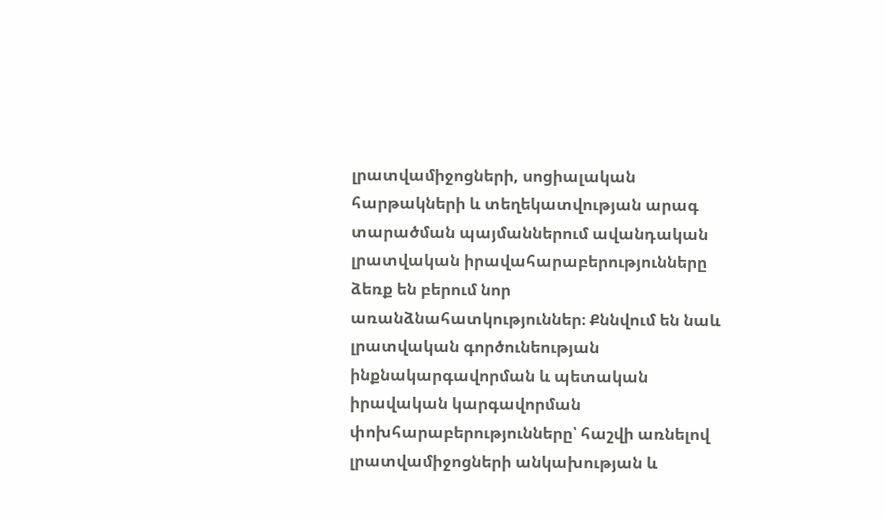լրատվամիջոցների, սոցիալական հարթակների և տեղեկատվության արագ տարածման պայմաններում ավանդական լրատվական իրավահարաբերությունները ձեռք են բերում նոր առանձնահատկություններ։ Քննվում են նաև լրատվական գործունեության ինքնակարգավորման և պետական իրավական կարգավորման փոխհարաբերությունները՝ հաշվի առնելով լրատվամիջոցների անկախության և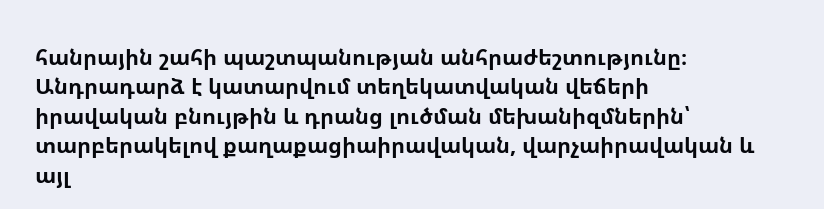հանրային շահի պաշտպանության անհրաժեշտությունը։ Անդրադարձ է կատարվում տեղեկատվական վեճերի իրավական բնույթին և դրանց լուծման մեխանիզմներին՝ տարբերակելով քաղաքացիաիրավական, վարչաիրավական և այլ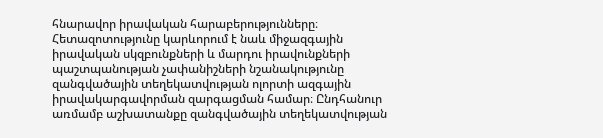հնարավոր իրավական հարաբերությունները։ Հետազոտությունը կարևորում է նաև միջազգային իրավական սկզբունքների և մարդու իրավունքների պաշտպանության չափանիշների նշանակությունը զանգվածային տեղեկատվության ոլորտի ազգային իրավակարգավորման զարգացման համար։ Ընդհանուր առմամբ աշխատանքը զանգվածային տեղեկատվության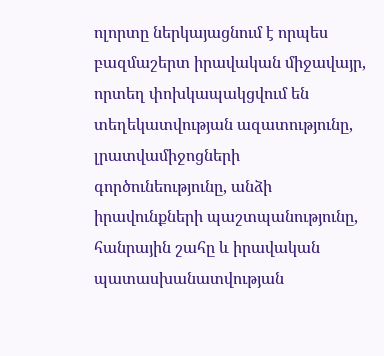ոլորտը ներկայացնում է որպես բազմաշերտ իրավական միջավայր, որտեղ փոխկապակցվում են տեղեկատվության ազատությունը, լրատվամիջոցների գործունեությունը, անձի իրավունքների պաշտպանությունը, հանրային շահը և իրավական պատասխանատվության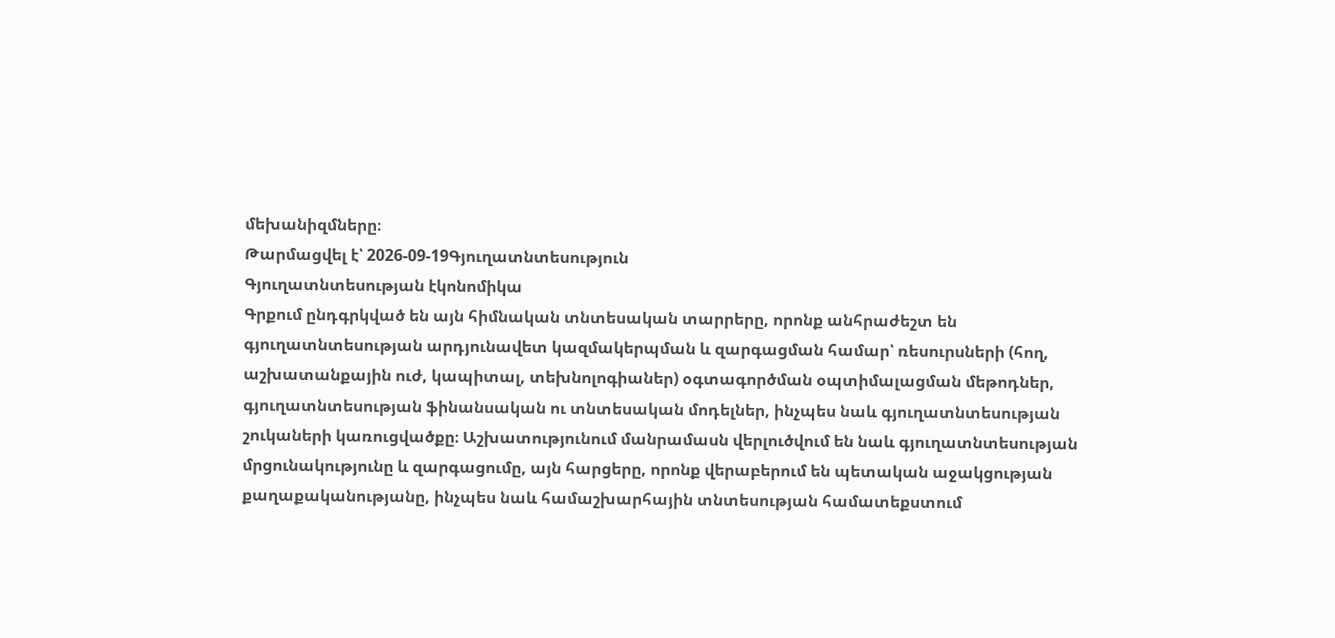մեխանիզմները։
Թարմացվել է՝ 2026-09-19Գյուղատնտեսություն
Գյուղատնտեսության էկոնոմիկա
Գրքում ընդգրկված են այն հիմնական տնտեսական տարրերը, որոնք անհրաժեշտ են գյուղատնտեսության արդյունավետ կազմակերպման և զարգացման համար՝ ռեսուրսների (հող, աշխատանքային ուժ, կապիտալ, տեխնոլոգիաներ) օգտագործման օպտիմալացման մեթոդներ, գյուղատնտեսության ֆինանսական ու տնտեսական մոդելներ, ինչպես նաև գյուղատնտեսության շուկաների կառուցվածքը։ Աշխատությունում մանրամասն վերլուծվում են նաև գյուղատնտեսության մրցունակությունը և զարգացումը, այն հարցերը, որոնք վերաբերում են պետական աջակցության քաղաքականությանը, ինչպես նաև համաշխարհային տնտեսության համատեքստում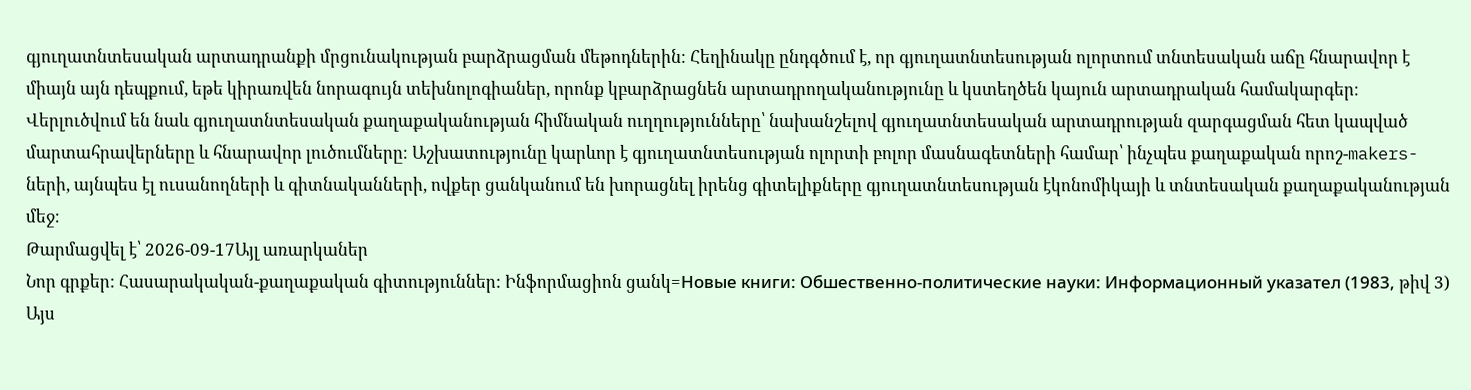գյուղատնտեսական արտադրանքի մրցունակության բարձրացման մեթոդներին։ Հեղինակը ընդգծում է, որ գյուղատնտեսության ոլորտում տնտեսական աճը հնարավոր է միայն այն դեպքում, եթե կիրառվեն նորագույն տեխնոլոգիաներ, որոնք կբարձրացնեն արտադրողականությունը և կստեղծեն կայուն արտադրական համակարգեր։ Վերլուծվում են նաև գյուղատնտեսական քաղաքականության հիմնական ուղղությունները՝ նախանշելով գյուղատնտեսական արտադրության զարգացման հետ կապված մարտահրավերները և հնարավոր լուծումները։ Աշխատությունը կարևոր է գյուղատնտեսության ոլորտի բոլոր մասնագետների համար՝ ինչպես քաղաքական որոշ-makers-ների, այնպես էլ ուսանողների և գիտնականների, ովքեր ցանկանում են խորացնել իրենց գիտելիքները գյուղատնտեսության էկոնոմիկայի և տնտեսական քաղաքականության մեջ։
Թարմացվել է՝ 2026-09-17Այլ առարկաներ
Նոր գրքեր: Հասարակական-քաղաքական գիտություններ: Ինֆորմացիոն ցանկ=Новые книги: Обшественно-политические науки: Информационный указател (1983, թիվ 3)
Այս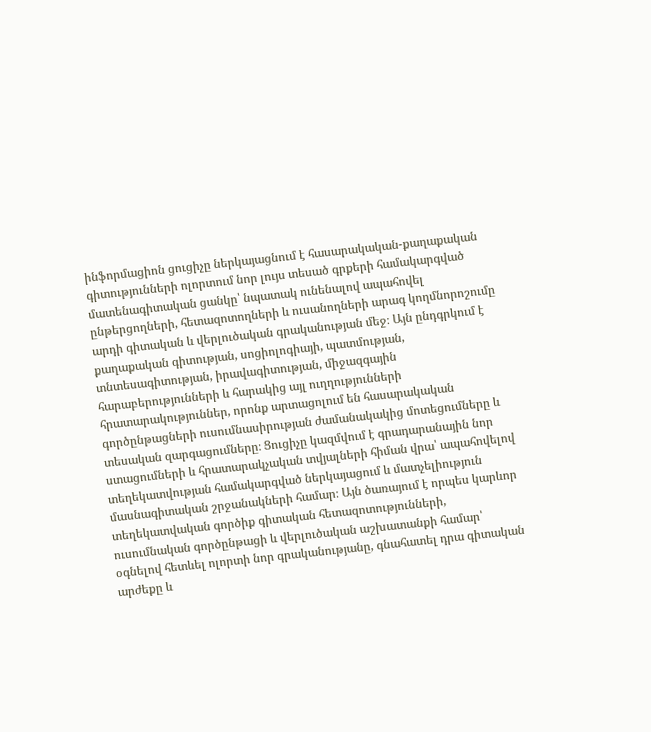ինֆորմացիոն ցուցիչը ներկայացնում է հասարակական-քաղաքական գիտությունների ոլորտում նոր լույս տեսած գրքերի համակարգված մատենագիտական ցանկը՝ նպատակ ունենալով ապահովել ընթերցողների, հետազոտողների և ուսանողների արագ կողմնորոշումը արդի գիտական և վերլուծական գրականության մեջ։ Այն ընդգրկում է քաղաքական գիտության, սոցիոլոգիայի, պատմության, տնտեսագիտության, իրավագիտության, միջազգային հարաբերությունների և հարակից այլ ուղղությունների հրատարակություններ, որոնք արտացոլում են հասարակական գործընթացների ուսումնասիրության ժամանակակից մոտեցումները և տեսական զարգացումները։ Ցուցիչը կազմվում է գրադարանային նոր ստացումների և հրատարակչական տվյալների հիման վրա՝ ապահովելով տեղեկատվության համակարգված ներկայացում և մատչելիություն մասնագիտական շրջանակների համար։ Այն ծառայում է որպես կարևոր տեղեկատվական գործիք գիտական հետազոտությունների, ուսումնական գործընթացի և վերլուծական աշխատանքի համար՝ օգնելով հետևել ոլորտի նոր գրականությանը, գնահատել դրա գիտական արժեքը և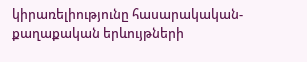կիրառելիությունը հասարակական-քաղաքական երևույթների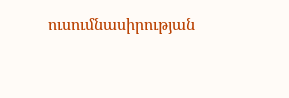ուսումնասիրության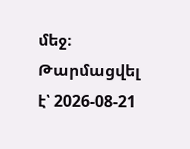մեջ։
Թարմացվել է՝ 2026-08-21